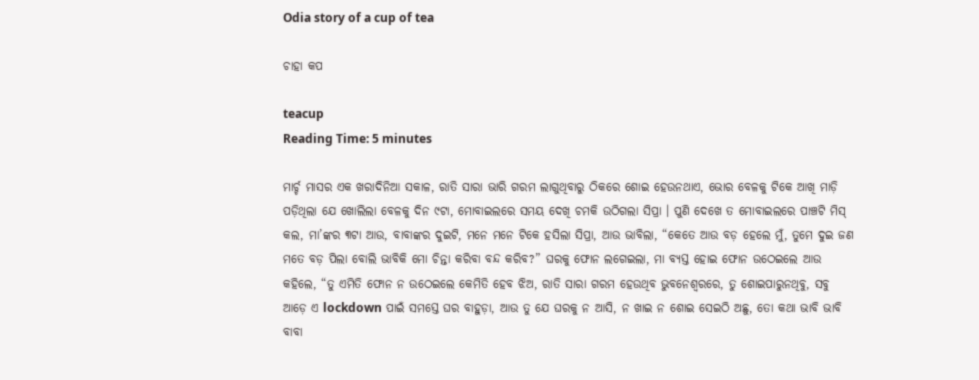Odia story of a cup of tea

ଚାହା କପ

teacup
Reading Time: 5 minutes

ମାର୍ଚ୍ଚ ମାସର ଏକ ଖରାଦିନିଆ ସକାଳ, ରାତି ସାରା ଭାରି ଗରମ ଲାଗୁଥିବାରୁ ଠିକରେ ଶୋଇ ହେଉନଥାଏ, ଭୋର ବେଳକୁ ଟିକେ ଆଖି ମାଡ଼ି ପଡ଼ିଥିଲା ଯେ ଖୋଲିଲା ବେଳକୁ ଦିନ ୯ଟା, ମୋବାଇଲରେ ସମୟ ଦେଖି ଚମକି ଉଠିଗଲା ସିପ୍ରା । ପୁଣି ଦେଖେ ତ ମୋବାଇଲରେ ପାଞ୍ଚଟି ମିସ୍ କଲ, ମା’ଙ୍କର ୩ଟା ଆଉ, ବାବାଙ୍କର ଦୁଇଟି, ମନେ ମନେ ଟିକେ ହସିଲା ସିପ୍ରା, ଆଉ ଭାବିଲା, “କେତେ ଆଉ ବଡ଼ ହେଲେ ମୁଁ, ତୁମେ ଦୁଇ ଜଣ ମତେ ବଡ଼ ପିଲା ବୋଲି ଭାବିକି ମୋ ଚିନ୍ତା କରିବା ବନ୍ଦ କରିବ?” ଘରକୁ ଫୋନ ଲଗେଇଲା, ମା ବ୍ୟସ୍ତ ହୋଇ ଫୋନ ଉଠେଇଲେ ଆଉ କହିଲେ, “ତୁ ଏମିତି ଫୋନ ନ ଉଠେଇଲେ କେମିତି ହେବ ଝିଅ, ରାତି ସାରା ଗରମ ହେଉଥିବ ଭୁବନେଶ୍ୱରରେ, ତୁ ଶୋଇପାରୁନଥିବୁ, ସବୁ ଆଡ଼େ ଏ lockdown ପାଇଁ ସମସ୍ତେ ଘର ବାହୁଡ଼ା, ଆଉ ତୁ ଯେ ଘରକୁ ନ ଆସି, ନ ଖାଇ ନ ଶୋଇ ସେଇଠି ଅଛୁ, ତୋ କଥା ଭାବି ଭାବି ବାବା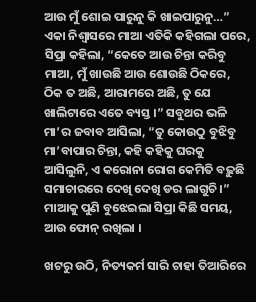ଆଉ ମୁଁ ଶୋଇ ପାରୁନୁ କି ଖାଇପାରୁନୁ…” ଏକା ନିଶ୍ୱାସରେ ମାଆ ଏତିକି କହିଗଲା ପରେ, ସିପ୍ରା କହିଲା, “କେତେ ଆଉ ଚିନ୍ତା କରିବୁ ମାଆ, ମୁଁ ଖାଉଛି ଆଉ ଶୋଉଛି ଠିକରେ, ଠିକ ତ ଅଛି, ଆରାମରେ ଅଛି, ତୁ ଯେ ଖାଲିଟାରେ ଏତେ ବ୍ୟସ୍ତ ।” ସବୁଥର ଭଳି ମା’ର ଜବାବ ଆସିଲା, “ତୁ କୋଉଠୁ ବୁଝିବୁ ମା’ବାପାର ଚିନ୍ତା, କହି କହିକୁ ଘରକୁ ଆସିଲୁନି, ଏ କରୋନା ରୋଗ କେମିତି ବଢ଼ୁଛି ସମାଚାରରେ ଦେଖି ଦେଖି ଡର ଲାଗୁଚି ।” ମାଆକୁ ପୁଣି ବୁଝେଇଲା ସିପ୍ରା କିଛି ସମୟ, ଆଉ ଫୋନ୍ ରଖିଲା ।

ଖଟରୁ ଉଠି, ନିତ୍ୟକର୍ମ ସାରି ଚାହା ତିଆରିରେ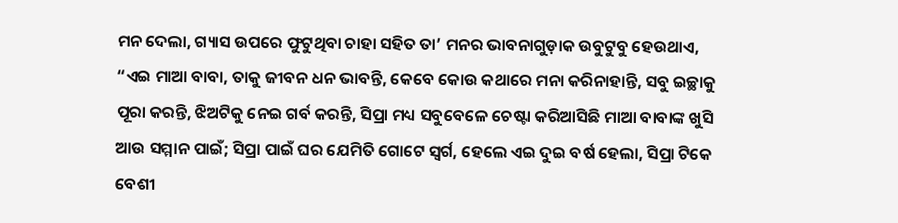ମନ ଦେଲା, ଗ୍ୟାସ ଉପରେ ଫୁଟୁଥିବା ଚାହା ସହିତ ତା’ ମନର ଭାବନାଗୁଡ଼ାକ ଉବୁଟୁବୁ ହେଉଥାଏ, “ଏଇ ମାଆ ବାବା, ତାକୁ ଜୀବନ ଧନ ଭାବନ୍ତି, କେବେ କୋଉ କଥାରେ ମନା କରିନାହାନ୍ତି, ସବୁ ଇଚ୍ଛାକୁ ପୂରା କରନ୍ତି, ଝିଅଟିକୁ ନେଇ ଗର୍ବ କରନ୍ତି, ସିପ୍ରା ମଧ୍ୟ ସବୁବେଳେ ଚେଷ୍ଟା କରିଆସିଛି ମାଆ ବାବାଙ୍କ ଖୁସି ଆଉ ସମ୍ମାନ ପାଇଁ; ସିପ୍ରା ପାଇଁ ଘର ଯେମିତି ଗୋଟେ ସ୍ୱର୍ଗ, ହେଲେ ଏଇ ଦୁଇ ବର୍ଷ ହେଲା, ସିପ୍ରା ଟିକେ ବେଶୀ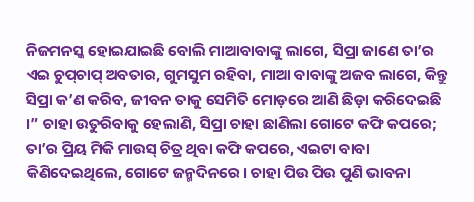ନିଜମନସ୍କ ହୋଇଯାଇଛି ବୋଲି ମାଆବାବାଙ୍କୁ ଲାଗେ, ସିପ୍ରା ଜାଣେ ତା’ର ଏଇ ଚୁପ୍‌ଚାପ୍ ଅବତାର, ଗୁମସୁମ ରହିବା, ମାଆ ବାବାଙ୍କୁ ଅଜବ ଲାଗେ, କିନ୍ତୁ ସିପ୍ରା କ’ଣ କରିବ, ଜୀବନ ତାକୁ ସେମିତି ମୋଡ଼ରେ ଆଣି ଛିଡ଼ା କରିଦେଇଛି ।” ଚାହା ଉତୁରିବାକୁ ହେଲାଣି, ସିପ୍ରା ଚାହା ଛାଣିଲା ଗୋଟେ କଫି କପରେ; ତା’ର ପ୍ରିୟ ମିକି ମାଉସ୍ ଚିତ୍ର ଥିବା କଫି କପରେ, ଏଇଟା ବାବା କିଣିଦେଇଥିଲେ, ଗୋଟେ ଜନ୍ମଦିନରେ । ଚାହା ପିଉ ପିଉ ପୁଣି ଭାବନା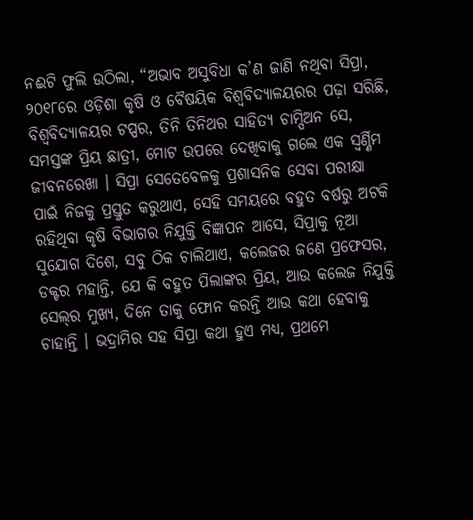ନଈଟି ଫୁଲି ଉଠିଲା, “ଅଭାବ ଅସୁବିଧା କ’ଣ ଜାଣି ନଥିବା ସିପ୍ରା, ୨୦୧୮ରେ ଓଡ଼ିଶା କୃଷି ଓ ବୈଷୟିକ ବିଶ୍ଵବିଦ୍ୟାଳୟରର ପଢ଼ା ସରିଛି, ବିଶ୍ଵବିଦ୍ୟାଳୟର ଟପ୍ପର, ତିନି ତିନିଥର ସାହିତ୍ୟ ଚାମ୍ପିଅନ ସେ, ସମସ୍ତଙ୍କ ପ୍ରିୟ ଛାତ୍ରୀ, ମୋଟ ଉପରେ ଦେଖିବାକୁ ଗଲେ ଏକ ସ୍ୱର୍ଣ୍ଣିମ ଜୀବନରେଖା । ସିପ୍ରା ସେତେବେଳକୁ ପ୍ରଶାସନିକ ସେବା ପରୀକ୍ଷା ପାଇଁ ନିଜକୁ ପ୍ରସ୍ତୁତ କରୁଥାଏ, ସେହି ସମୟରେ ବହୁତ ବର୍ଷରୁ ଅଟକି ରହିଥିବା କୃଷି ବିଭାଗର ନିଯୁକ୍ତି ବିଜ୍ଞାପନ ଆସେ, ସିପ୍ରାକୁ ନୂଆ ସୁଯୋଗ ଦିଶେ, ସବୁ ଠିକ ଚାଲିଥାଏ, କଲେଜର ଜଣେ ପ୍ରଫେସର, ଡକ୍ଟର ମହାନ୍ତି, ଯେ କି ବହୁତ ପିଲାଙ୍କର ପ୍ରିୟ, ଆଉ କଲେଜ ନିଯୁକ୍ତି ସେଲ୍‌ର ମୁଖ୍ୟ, ଦିନେ ତାକୁ ଫୋନ କରନ୍ତି ଆଉ କଥା ହେବାକୁ ଚାହାନ୍ତି । ଭଦ୍ରାମିର ସହ ସିପ୍ରା କଥା ହୁଏ ମଧ୍ୟ, ପ୍ରଥମେ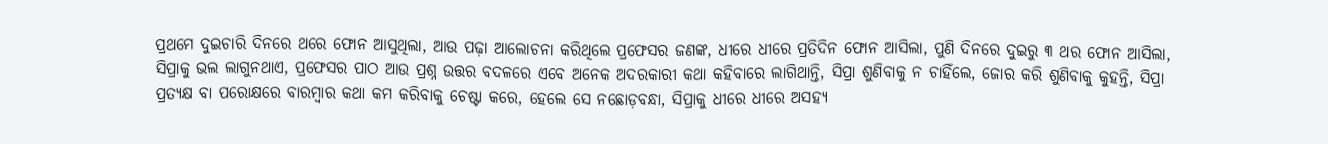ପ୍ରଥମେ ଦୁଇଚାରି ଦିନରେ ଥରେ ଫୋନ ଆସୁଥିଲା, ଆଉ ପଢ଼ା ଆଲୋଚନା କରିଥିଲେ ପ୍ରଫେସର ଜଣଙ୍କ, ଧୀରେ ଧୀରେ ପ୍ରତିଦିନ ଫୋନ ଆସିଲା, ପୁଣି ଦିନରେ ଦୁଇରୁ ୩ ଥର ଫୋନ ଆସିଲା, ସିପ୍ରାକୁ ଭଲ ଲାଗୁନଥାଏ, ପ୍ରଫେସର ପାଠ ଆଉ ପ୍ରଶ୍ନ ଉତ୍ତର ବଦଳରେ ଏବେ ଅନେକ ଅଦରକାରୀ କଥା କହିବାରେ ଲାଗିଥାନ୍ତି, ସିପ୍ରା ଶୁଣିବାକୁ ନ ଚାହିଁଲେ, ଜୋର କରି ଶୁଣିବାକୁ କୁହନ୍ତି, ସିପ୍ରା ପ୍ରତ୍ୟକ୍ଷ ବା ପରୋକ୍ଷରେ ବାରମ୍ବାର କଥା କମ କରିବାକୁ ଚେଷ୍ଟା କରେ, ହେଲେ ସେ ନଛୋଡ଼ବନ୍ଧା, ସିପ୍ରାକୁ ଧୀରେ ଧୀରେ ଅସହ୍ୟ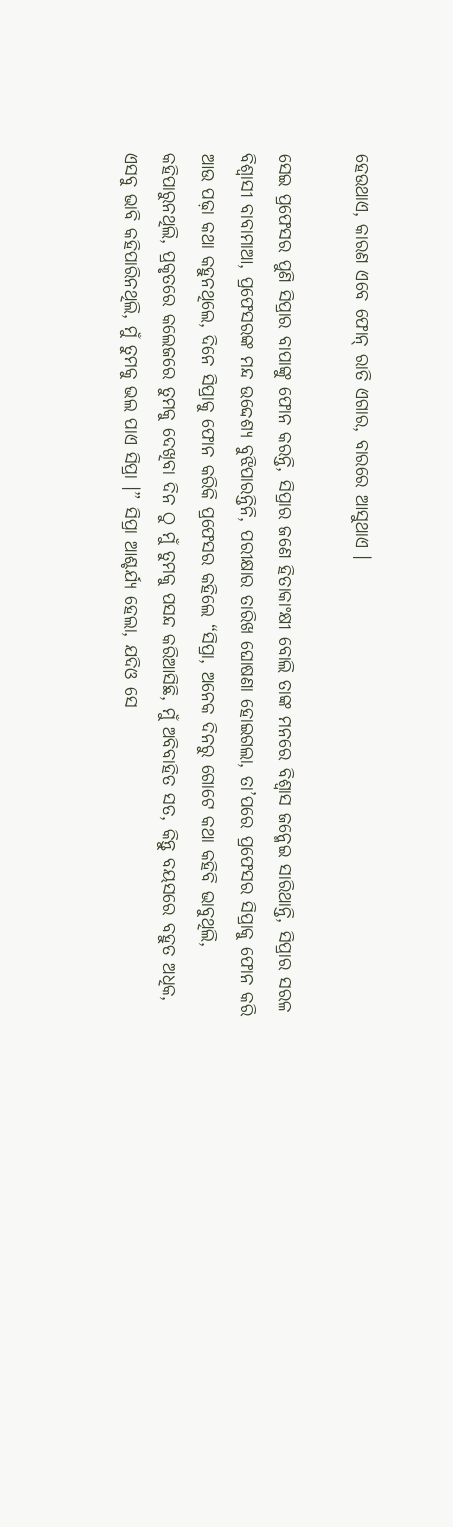ହେଉଥାଏ, କାରଣ ଏବେ ଫୋନ୍ ରାତି ଏଗାର, ବାରରେ ଆସୁଥାଏ ।

ସେଇ ପ୍ରଫେସର ପୁଣି ସିପ୍ରାର ବାପାଙ୍କୁ ଫୋନ କରନ୍ତି, ସିପ୍ରାର ଜଣେ ହିତାକାଂକ୍ଷୀ ବୋଲି ତାଙ୍କ ମନରେ ବିଶ୍ଵାସ ଜନ୍ମେଇ ସାରିଥାନ୍ତି, ସିପ୍ରାର ସରଳ ବିଶ୍ଵାସୀ ବାବାମାଆ, ପ୍ରଫେସରଙ୍କ ମନ୍ଦ ଉଦ୍ଦେଶ୍ୟ ବୁଝିପାରନ୍ତିନି, ପରୀକ୍ଷାର ତାରିଖ ଘୋଷଣା ହୋଇଗଲା, ତା’ପରେ ପ୍ରଫେସର ସିପ୍ରାକୁ ଫୋନ କରି ଆଉ ପଢ଼ା କଥା କହୁନଥିଲେ, ଦିନେ ସିପ୍ରାକୁ ଫୋନ କରିକି ପ୍ରଫେସର କହିଲେ “ସିପ୍ରା, ଅନେକ ଦିନରୁ ଗୋଟେ କଥା କହିବି ଭାବୁଥିଲି, କହିପାରୁନଥିଲି, ପ୍ରକୃତରେ କଲେଜରେ ତୁମକୁ ଦେଖିବା ଦିନ ଠୁ ମୁଁ ତୁମକୁ ପସନ୍ଦ କରିଆସିଛି, ମୁଁ ଅବିବାହିତ ସତ, କିନ୍ତୁ ବୟସରେ ବହୁତ ଅଧିକ, ଏସବୁ ଭାବି କହିପାରିନଥିଲି, ମୁଁ ତୁମକୁ ଭଲ ପାଏ ସିପ୍ରା ।” ସିପ୍ରା ଆଶ୍ଚର୍ଯ୍ୟ ହେଲା, ଯଦିଓ ସେ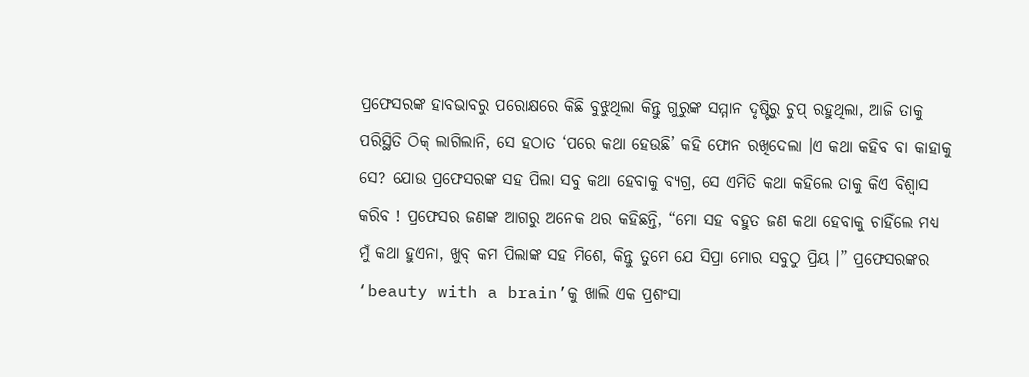ପ୍ରଫେସରଙ୍କ ହାବଭାବରୁ ପରୋକ୍ଷରେ କିଛି ବୁଝୁଥିଲା କିନ୍ତୁ ଗୁରୁଙ୍କ ସମ୍ମାନ ଦୃଷ୍ଟିରୁ ଚୁପ୍ ରହୁଥିଲା, ଆଜି ତାକୁ ପରିସ୍ଥିତି ଠିକ୍ ଲାଗିଲାନି, ସେ ହଠାତ ‘ପରେ କଥା ହେଉଛି’ କହି ଫୋନ ରଖିଦେଲା ।ଏ କଥା କହିବ ବା କାହାକୁ ସେ? ଯୋଉ ପ୍ରଫେସରଙ୍କ ସହ ପିଲା ସବୁ କଥା ହେବାକୁ ବ୍ୟଗ୍ର, ସେ ଏମିତି କଥା କହିଲେ ତାକୁ କିଏ ବିଶ୍ଵାସ କରିବ ! ପ୍ରଫେସର ଜଣଙ୍କ ଆଗରୁ ଅନେକ ଥର କହିଛନ୍ତି, “ମୋ ସହ ବହୁତ ଜଣ କଥା ହେବାକୁ ଚାହିଁଲେ ମଧ୍ୟ ମୁଁ କଥା ହୁଏନା, ଖୁବ୍ କମ ପିଲାଙ୍କ ସହ ମିଶେ, କିନ୍ତୁ ତୁମେ ଯେ ସିପ୍ରା ମୋର ସବୁଠୁ ପ୍ରିୟ ।” ପ୍ରଫେସରଙ୍କର ‘beauty with a brain’କୁ ଖାଲି ଏକ ପ୍ରଶଂସା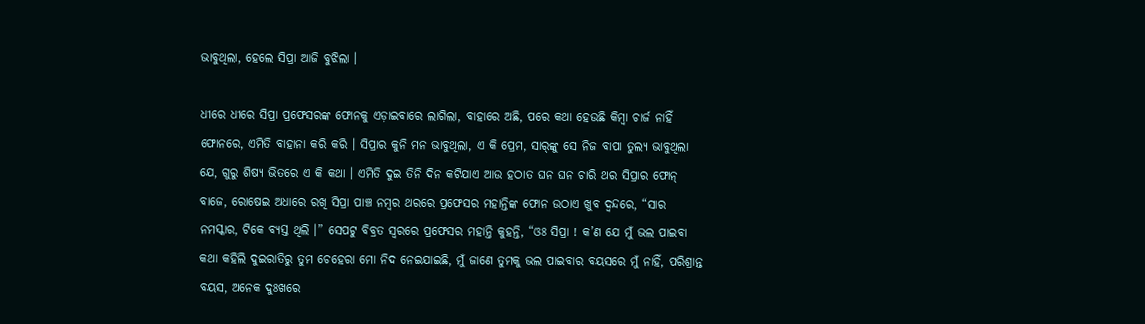ଭାବୁଥିଲା, ହେଲେ ସିପ୍ରା ଆଜି ବୁଝିଲା ।

ଧୀରେ ଧୀରେ ସିପ୍ରା ପ୍ରଫେସରଙ୍କ ଫୋନକୁ ଏଡ଼ାଇବାରେ ଲାଗିଲା, ବାହାରେ ଅଛି, ପରେ କଥା ହେଉଛି କିମ୍ବା ଚାର୍ଜ ନାହିଁ ଫୋନରେ, ଏମିତି ବାହାନା କରି କରି । ସିପ୍ରାର କୁନି ମନ ଭାବୁଥିଲା, ଏ କି ପ୍ରେମ, ସାର୍‌ଙ୍କୁ ସେ ନିଜ ବାପା ତୁଲ୍ୟ ଭାବୁଥିଲା ଯେ, ଗୁରୁ ଶିଷ୍ୟ ଭିତରେ ଏ କି କଥା । ଏମିତି ଦୁଇ ତିନି ଦିନ କଟିଯାଏ ଆଉ ହଠାତ ଘନ ଘନ ଚାରି ଥର ସିପ୍ରାର ଫୋନ୍ ବାଜେ, ରୋଷେଇ ଅଧାରେ ରଖି ସିପ୍ରା ପାଞ୍ଚ ନମ୍ବର ଥରରେ ପ୍ରଫେସର ମହାନ୍ତିଙ୍କ ଫୋନ ଉଠାଏ ଖୁବ ଦ୍ଵନ୍ଦରେ, “ସାର ନମସ୍କାର, ଟିକେ ବ୍ୟସ୍ତ ଥିଲି ।” ସେପଟୁ ବିବ୍ରତ ସ୍ୱରରେ ପ୍ରଫେସର ମହାନ୍ତି କୁହନ୍ତି, “ଓଃ ସିପ୍ରା ! କ’ଣ ଯେ ମୁଁ ଭଲ ପାଇବା କଥା କହିଲି ଦୁଇରାତିରୁ ତୁମ ଚେହେରା ମୋ ନିଦ ନେଇଯାଇଛି, ମୁଁ ଜାଣେ ତୁମକୁ ଭଲ ପାଇବାର ବୟସରେ ମୁଁ ନାହିଁ, ପରିଶ୍ରାନ୍ତ ବୟସ, ଅନେକ ଦୁଃଖରେ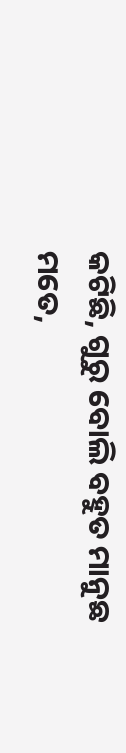କଟିଛି, ଗୁରୁ ବୋଲି ବହୁତ ମାନୁଛ ମତେ,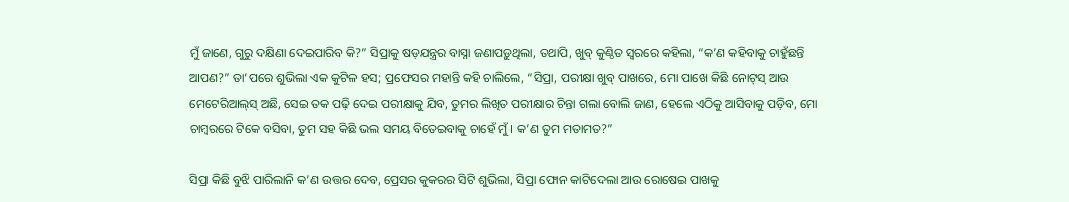ମୁଁ ଜାଣେ, ଗୁରୁ ଦକ୍ଷିଣା ଦେଇପାରିବ କି?” ସିପ୍ରାକୁ ଷଡ଼ଯନ୍ତ୍ରର ବାସ୍ନା ଜଣାପଡ଼ୁଥିଲା, ତଥାପି, ଖୁବ୍ କୁଣ୍ଠିତ ସ୍ୱରରେ କହିଲା, “କ’ଣ କହିବାକୁ ଚାହୁଁଛନ୍ତି ଆପଣ?” ତା’ପରେ ଶୁଭିଲା ଏକ କୁଟିଳ ହସ; ପ୍ରଫେସର ମହାନ୍ତି କହି ଚାଲିଲେ, “ସିପ୍ରା, ପରୀକ୍ଷା ଖୁବ୍ ପାଖରେ, ମୋ ପାଖେ କିଛି ନୋଟ୍‌ସ୍ ଆଉ ମେଟେରିଆଲ୍‌ସ୍ ଅଛି, ସେଇ ତକ ପଢ଼ି ଦେଇ ପରୀକ୍ଷାକୁ ଯିବ, ତୁମର ଲିଖିତ ପରୀକ୍ଷାର ଚିନ୍ତା ଗଲା ବୋଲି ଜାଣ, ହେଲେ ଏଠିକୁ ଆସିବାକୁ ପଡ଼ିବ, ମୋ ଚାମ୍ବରରେ ଟିକେ ବସିବା, ତୁମ ସହ କିଛି ଭଲ ସମୟ ବିତେଇବାକୁ ଚାହେଁ ମୁଁ । କ’ଣ ତୁମ ମତାମତ?”

ସିପ୍ରା କିଛି ବୁଝି ପାରିଲାନି କ’ଣ ଉତ୍ତର ଦେବ, ପ୍ରେସର କୁକରର ସିଟି ଶୁଭିଲା, ସିପ୍ରା ଫୋନ କାଟିଦେଲା ଆଉ ରୋଷେଇ ପାଖକୁ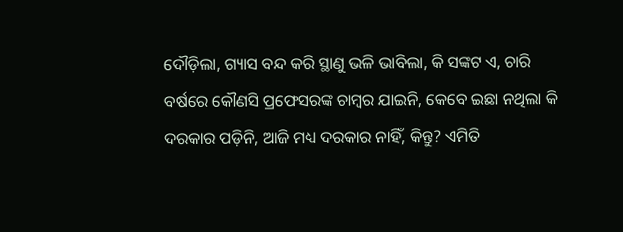ଦୌଡ଼ିଲା, ଗ୍ୟାସ ବନ୍ଦ କରି ସ୍ଥାଣୁ ଭଳି ଭାବିଲା, କି ସଙ୍କଟ ଏ, ଚାରି ବର୍ଷରେ କୌଣସି ପ୍ରଫେସରଙ୍କ ଚାମ୍ବର ଯାଇନି, କେବେ ଇଛା ନଥିଲା କି ଦରକାର ପଡ଼ିନି, ଆଜି ମଧ୍ୟ ଦରକାର ନାହିଁ, କିନ୍ତୁ? ଏମିତି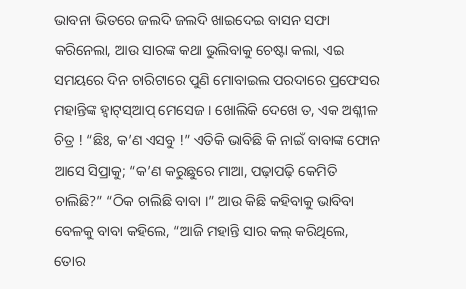ଭାବନା ଭିତରେ ଜଲଦି ଜଲଦି ଖାଇଦେଇ ବାସନ ସଫା କରିନେଲା, ଆଉ ସାରଙ୍କ କଥା ଭୁଲିବାକୁ ଚେଷ୍ଟା କଲା, ଏଇ ସମୟରେ ଦିନ ଚାରିଟାରେ ପୁଣି ମୋବାଇଲ ପରଦାରେ ପ୍ରଫେସର ମହାନ୍ତିଙ୍କ ହ୍ୱାଟ୍‌ସ୍ଆପ୍ ମେସେଜ । ଖୋଲିକି ଦେଖେ ତ, ଏକ ଅଶ୍ଳୀଳ ଚିତ୍ର ! “ଛିଃ, କ’ଣ ଏସବୁ !” ଏତିକି ଭାବିଛି କି ନାଇଁ ବାବାଙ୍କ ଫୋନ ଆସେ ସିପ୍ରାକୁ; “କ’ଣ କରୁଛୁରେ ମାଆ, ପଢ଼ାପଢ଼ି କେମିତି ଚାଲିଛି?” “ଠିକ ଚାଲିଛି ବାବା ।” ଆଉ କିଛି କହିବାକୁ ଭାବିବା ବେଳକୁ ବାବା କହିଲେ, “ଆଜି ମହାନ୍ତି ସାର କଲ୍ କରିଥିଲେ, ତୋର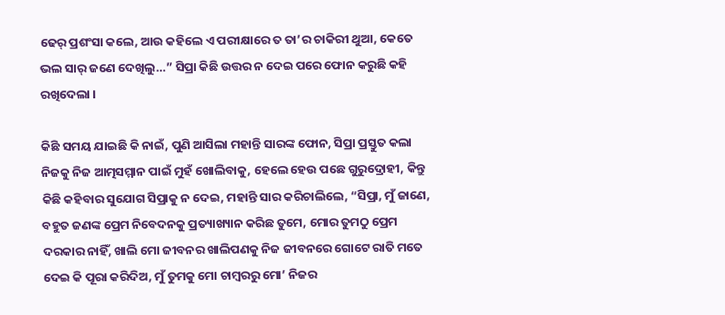ଢେର୍ ପ୍ରଶଂସା କଲେ, ଆଉ କହିଲେ ଏ ପରୀକ୍ଷାରେ ତ ତା’ର ଚାକିରୀ ଥୁଆ, କେତେ ଭଲ ସାର୍ ଜଣେ ଦେଖିଲୁ…” ସିପ୍ରା କିଛି ଉତ୍ତର ନ ଦେଇ ପରେ ଫୋନ କରୁଛି କହି ରଖିଦେଲା ।

କିଛି ସମୟ ଯାଇଛି କି ନାଇଁ, ପୁଣି ଆସିଲା ମହାନ୍ତି ସାରଙ୍କ ଫୋନ, ସିପ୍ରା ପ୍ରସ୍ତୁତ କଲା ନିଜକୁ ନିଜ ଆତ୍ମସମ୍ମାନ ପାଇଁ ମୁହଁ ଖୋଲିବାକୁ, ହେଲେ ହେଉ ପଛେ ଗୁରୁଦ୍ରୋହୀ, କିନ୍ତୁ କିଛି କହିବାର ସୁଯୋଗ ସିପ୍ରାକୁ ନ ଦେଇ, ମହାନ୍ତି ସାର କରିଚାଲିଲେ, “ସିପ୍ରା, ମୁଁ ଜାଣେ, ବହୁତ ଜଣଙ୍କ ପ୍ରେମ ନିବେଦନକୁ ପ୍ରତ୍ୟାଖ୍ୟାନ କରିଛ ତୁମେ, ମୋର ତୁମଠୁ ପ୍ରେମ ଦରକାର ନାହିଁ, ଖାଲି ମୋ ଜୀବନର ଖାଲିପଣକୁ ନିଜ ଜୀବନରେ ଗୋଟେ ରାତି ମତେ ଦେଇ କି ପୂରା କରିଦିଅ, ମୁଁ ତୁମକୁ ମୋ ଚାମ୍ବରରୁ ମୋ’ ନିଜର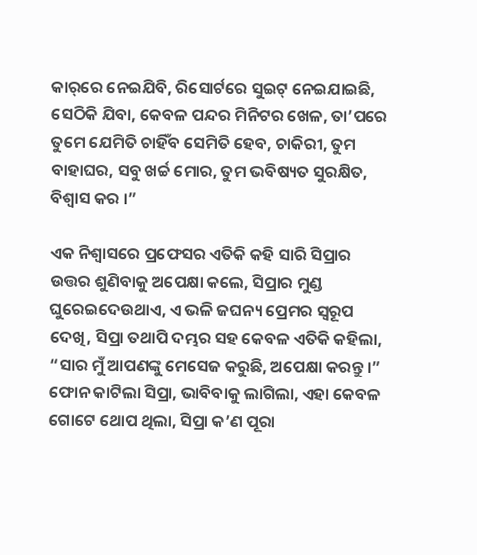କାର୍‌ରେ ନେଇଯିବି, ରିସୋର୍ଟରେ ସୁଇଟ୍ ନେଇଯାଇଛି, ସେଠିକି ଯିବା, କେବଳ ପନ୍ଦର ମିନିଟର ଖେଳ, ତା’ପରେ ତୁମେ ଯେମିତି ଚାହିଁବ ସେମିତି ହେବ, ଚାକିରୀ, ତୁମ ବାହାଘର, ସବୁ ଖର୍ଚ୍ଚ ମୋର, ତୁମ ଭବିଷ୍ୟତ ସୁରକ୍ଷିତ, ବିଶ୍ଵାସ କର ।”

ଏକ ନିଶ୍ୱାସରେ ପ୍ରଫେସର ଏତିକି କହି ସାରି ସିପ୍ରାର ଉତ୍ତର ଶୁଣିବାକୁ ଅପେକ୍ଷା କଲେ, ସିପ୍ରାର ମୁଣ୍ଡ ଘୁରେଇଦେଉଥାଏ, ଏ ଭଳି ଜଘନ୍ୟ ପ୍ରେମର ସ୍ୱରୂପ ଦେଖି, ସିପ୍ରା ତଥାପି ଦମ୍ଭର ସହ କେବଳ ଏତିକି କହିଲା, “ସାର ମୁଁ ଆପଣଙ୍କୁ ମେସେଜ କରୁଛି, ଅପେକ୍ଷା କରନ୍ତୁ ।” ଫୋନ କାଟିଲା ସିପ୍ରା, ଭାବିବାକୁ ଲାଗିଲା, ଏହା କେବଳ ଗୋଟେ ଥୋପ ଥିଲା, ସିପ୍ରା କ’ଣ ପୂରା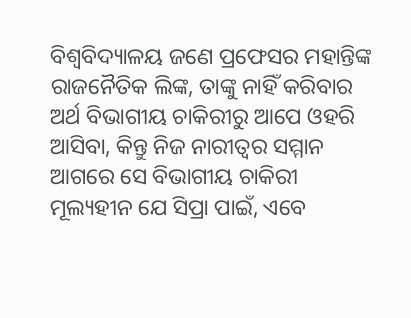ବିଶ୍ୱବିଦ୍ୟାଳୟ ଜଣେ ପ୍ରଫେସର ମହାନ୍ତିଙ୍କ ରାଜନୈତିକ ଲିଙ୍କ, ତାଙ୍କୁ ନାହିଁ କରିବାର ଅର୍ଥ ବିଭାଗୀୟ ଚାକିରୀରୁ ଆପେ ଓହରି ଆସିବା, କିନ୍ତୁ ନିଜ ନାରୀତ୍ଵର ସମ୍ମାନ ଆଗରେ ସେ ବିଭାଗୀୟ ଚାକିରୀ ମୂଲ୍ୟହୀନ ଯେ ସିପ୍ରା ପାଇଁ, ଏବେ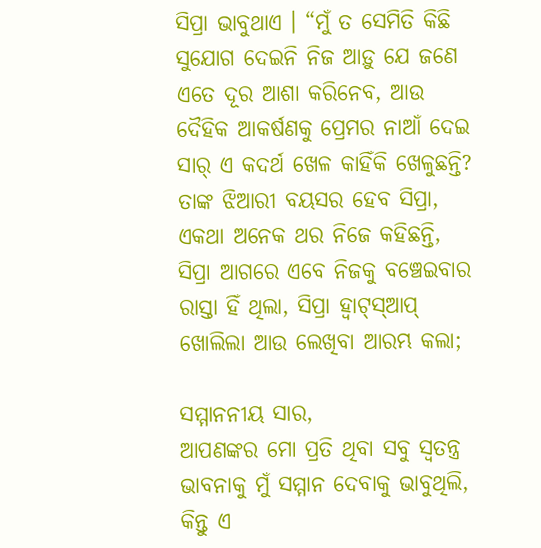ସିପ୍ରା ଭାବୁଥାଏ । “ମୁଁ ତ ସେମିତି କିଛି ସୁଯୋଗ ଦେଇନି ନିଜ ଆଡ଼ୁ ଯେ ଜଣେ ଏତେ ଦୂର ଆଶା କରିନେବ, ଆଉ ଦୈହିକ ଆକର୍ଷଣକୁ ପ୍ରେମର ନାଆଁ ଦେଇ ସାର୍ ଏ କଦର୍ଥ ଖେଳ କାହିଁକି ଖେଳୁଛନ୍ତି? ତାଙ୍କ ଝିଆରୀ ବୟସର ହେବ ସିପ୍ରା, ଏକଥା ଅନେକ ଥର ନିଜେ କହିଛନ୍ତି, ସିପ୍ରା ଆଗରେ ଏବେ ନିଜକୁ ବଞ୍ଚେଇବାର ରାସ୍ତା ହିଁ ଥିଲା, ସିପ୍ରା ହ୍ୱାଟ୍‌ସ୍ଆପ୍ ଖୋଲିଲା ଆଉ ଲେଖିବା ଆରମ୍ଭ କଲା;

ସମ୍ମାନନୀୟ ସାର,
ଆପଣଙ୍କର ମୋ ପ୍ରତି ଥିବା ସବୁ ସ୍ୱତନ୍ତ୍ର ଭାବନାକୁ ମୁଁ ସମ୍ମାନ ଦେବାକୁ ଭାବୁଥିଲି, କିନ୍ତୁ ଏ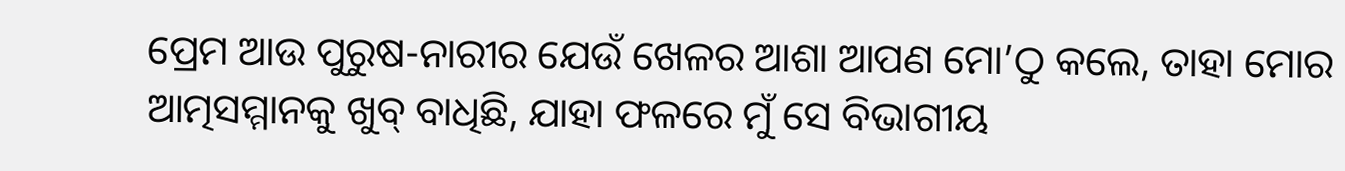ପ୍ରେମ ଆଉ ପୁରୁଷ-ନାରୀର ଯେଉଁ ଖେଳର ଆଶା ଆପଣ ମୋ’ଠୁ କଲେ, ତାହା ମୋର ଆତ୍ମସମ୍ମାନକୁ ଖୁବ୍ ବାଧିଛି, ଯାହା ଫଳରେ ମୁଁ ସେ ବିଭାଗୀୟ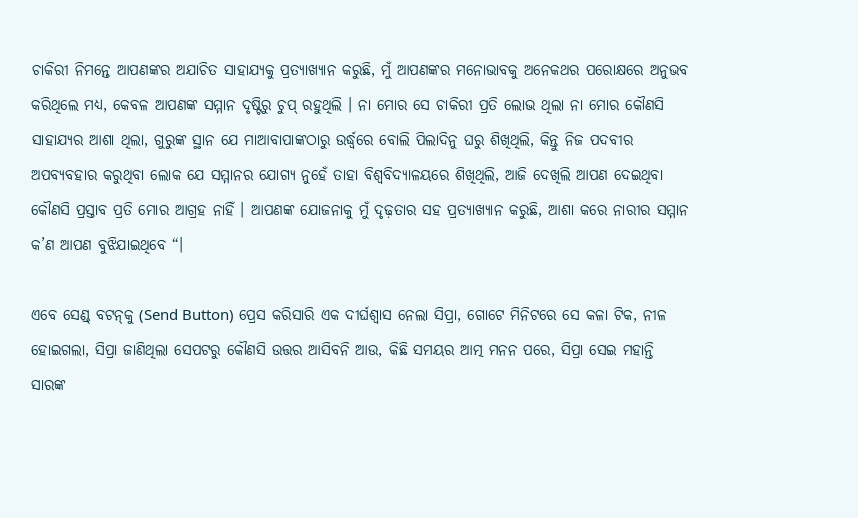ଚାକିରୀ ନିମନ୍ତେ ଆପଣଙ୍କର ଅଯାଚିତ ସାହାଯ୍ୟକୁ ପ୍ରତ୍ୟାଖ୍ୟାନ କରୁଛି, ମୁଁ ଆପଣଙ୍କର ମନୋଭାବକୁ ଅନେକଥର ପରୋକ୍ଷରେ ଅନୁଭବ କରିଥିଲେ ମଧ୍ୟ, କେବଳ ଆପଣଙ୍କ ସମ୍ମାନ ଦୃଷ୍ଟିରୁ ଚୁପ୍ ରହୁଥିଲି । ନା ମୋର ସେ ଚାକିରୀ ପ୍ରତି ଲୋଭ ଥିଲା ନା ମୋର କୌଣସି ସାହାଯ୍ୟର ଆଶା ଥିଲା, ଗୁରୁଙ୍କ ସ୍ଥାନ ଯେ ମାଆବାପାଙ୍କଠାରୁ ଉର୍ଦ୍ଧ୍ୱରେ ବୋଲି ପିଲାଦିନୁ ଘରୁ ଶିଖିଥିଲି, କିନ୍ତୁ ନିଜ ପଦବୀର ଅପବ୍ୟବହାର କରୁଥିବା ଲୋକ ଯେ ସମ୍ମାନର ଯୋଗ୍ୟ ନୁହେଁ ତାହା ବିଶ୍ୱବିଦ୍ୟାଳୟରେ ଶିଖିଥିଲି, ଆଜି ଦେଖିଲି ଆପଣ ଦେଇଥିବା କୌଣସି ପ୍ରସ୍ତାବ ପ୍ରତି ମୋର ଆଗ୍ରହ ନାହିଁ । ଆପଣଙ୍କ ଯୋଜନାକୁ ମୁଁ ଦୃଢ଼ତାର ସହ ପ୍ରତ୍ୟାଖ୍ୟାନ କରୁଛି, ଆଶା କରେ ନାରୀର ସମ୍ମାନ କ’ଣ ଆପଣ ବୁଝିଯାଇଥିବେ “।

ଏବେ ସେଣ୍ଡ୍ ବଟନ୍‌କୁ (Send Button) ପ୍ରେସ କରିସାରି ଏକ ଦୀର୍ଘଶ୍ଵାସ ନେଲା ସିପ୍ରା, ଗୋଟେ ମିନିଟରେ ସେ କଳା ଟିକ, ନୀଳ ହୋଇଗଲା, ସିପ୍ରା ଜାଣିଥିଲା ସେପଟରୁ କୌଣସି ଉତ୍ତର ଆସିବନି ଆଉ, କିଛି ସମୟର ଆତ୍ମ ମନନ ପରେ, ସିପ୍ରା ସେଇ ମହାନ୍ତି ସାରଙ୍କ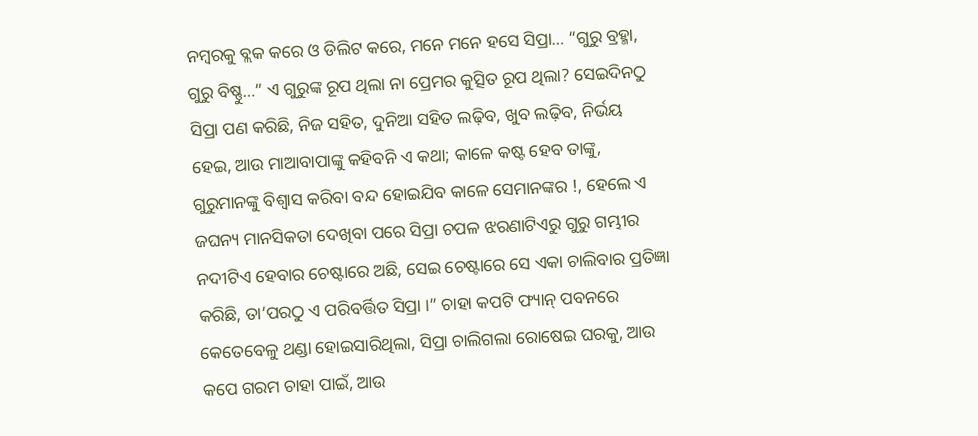ନମ୍ବରକୁ ବ୍ଲକ କରେ ଓ ଡିଲିଟ କରେ, ମନେ ମନେ ହସେ ସିପ୍ରା… “ଗୁରୁ ବ୍ରହ୍ମା, ଗୁରୁ ବିଷ୍ଣୁ…” ଏ ଗୁରୁଙ୍କ ରୂପ ଥିଲା ନା ପ୍ରେମର କୁତ୍ସିତ ରୂପ ଥିଲା? ସେଇଦିନଠୁ ସିପ୍ରା ପଣ କରିଛି, ନିଜ ସହିତ, ଦୁନିଆ ସହିତ ଲଢ଼ିବ, ଖୁବ ଲଢ଼ିବ, ନିର୍ଭୟ ହେଇ, ଆଉ ମାଆବାପାଙ୍କୁ କହିବନି ଏ କଥା; କାଳେ କଷ୍ଟ ହେବ ତାଙ୍କୁ, ଗୁରୁମାନଙ୍କୁ ବିଶ୍ଵାସ କରିବା ବନ୍ଦ ହୋଇଯିବ କାଳେ ସେମାନଙ୍କର !, ହେଲେ ଏ ଜଘନ୍ୟ ମାନସିକତା ଦେଖିବା ପରେ ସିପ୍ରା ଚପଳ ଝରଣାଟିଏରୁ ଗୁରୁ ଗମ୍ଭୀର ନଦୀଟିଏ ହେବାର ଚେଷ୍ଟାରେ ଅଛି, ସେଇ ଚେଷ୍ଟାରେ ସେ ଏକା ଚାଲିବାର ପ୍ରତିଜ୍ଞା କରିଛି, ତା’ପରଠୁ ଏ ପରିବର୍ତ୍ତିତ ସିପ୍ରା ।” ଚାହା କପଟି ଫ୍ୟାନ୍ ପବନରେ କେତେବେଳୁ ଥଣ୍ଡା ହୋଇସାରିଥିଲା, ସିପ୍ରା ଚାଲିଗଲା ରୋଷେଇ ଘରକୁ, ଆଉ କପେ ଗରମ ଚାହା ପାଇଁ, ଆଉ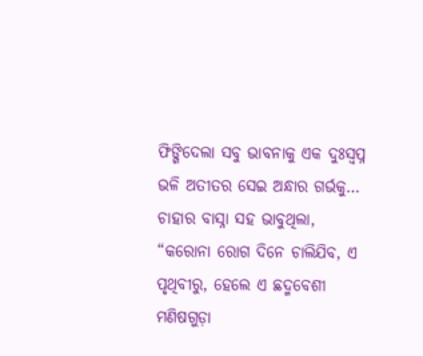ଫିଙ୍ଗିଦେଲା ସବୁ ଭାବନାକୁ ଏକ ଦୁଃସ୍ଵପ୍ନ ଭଳି ଅତୀତର ସେଇ ଅନ୍ଧାର ଗର୍ଭକୁ… ଚାହାର ବାସ୍ନା ସହ ଭାବୁଥିଲା, “କରୋନା ରୋଗ ଦିନେ ଚାଲିଯିବ, ଏ ପୃଥିବୀରୁ, ହେଲେ ଏ ଛଦ୍ମବେଶୀ ମଣିଷଗୁଡ଼ା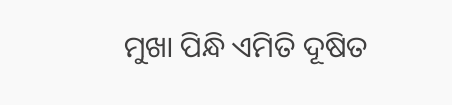ମୁଖା ପିନ୍ଧି ଏମିତି ଦୂଷିତ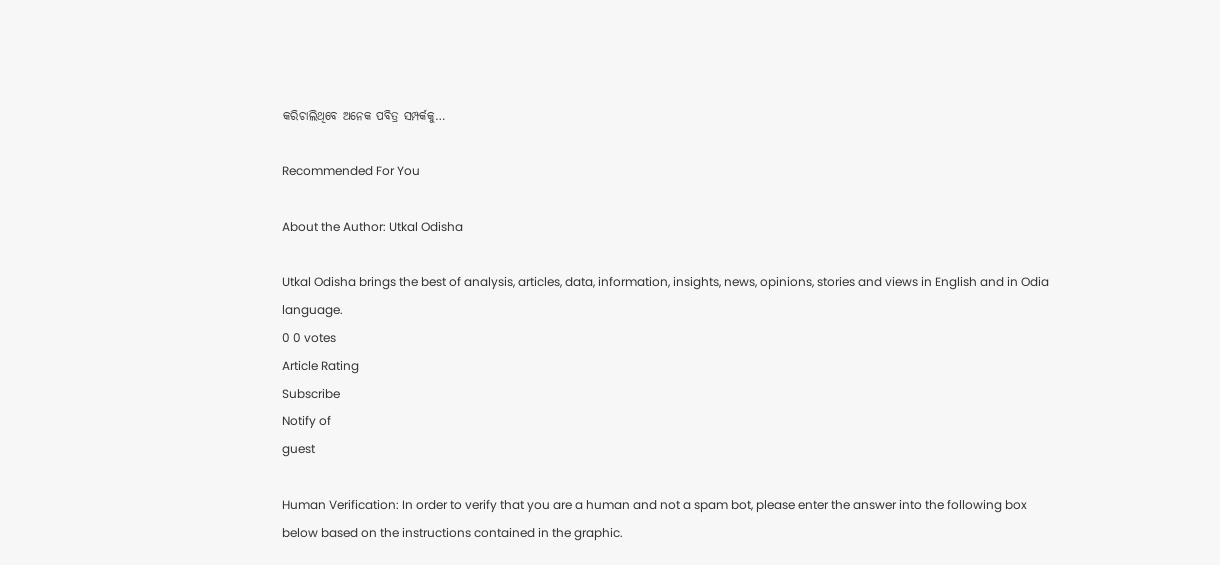କରିଚାଲିଥିବେ ଅନେକ ପବିତ୍ର ସମ୍ପର୍କକୁ…

Recommended For You

About the Author: Utkal Odisha

Utkal Odisha brings the best of analysis, articles, data, information, insights, news, opinions, stories and views in English and in Odia language.
0 0 votes
Article Rating
Subscribe
Notify of
guest

Human Verification: In order to verify that you are a human and not a spam bot, please enter the answer into the following box below based on the instructions contained in the graphic.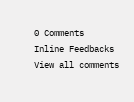0 Comments
Inline Feedbacks
View all comments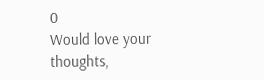0
Would love your thoughts,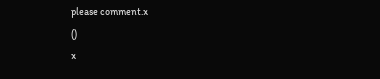please comment.x
()
x